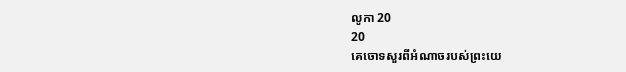លូកា 20
20
គេចោទសួរពីអំណាចរបស់ព្រះយេ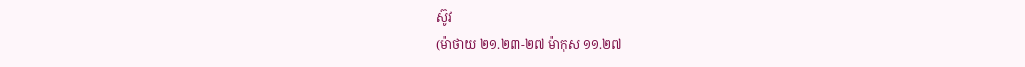ស៊ូវ
(ម៉ាថាយ ២១.២៣-២៧ ម៉ាកុស ១១.២៧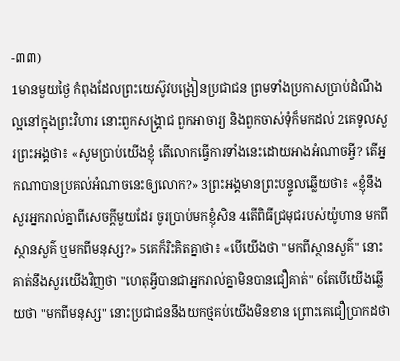-៣៣)
1មានមួយថ្ងៃ កំពុងដែលព្រះយេស៊ូវបង្រៀនប្រជាជន ព្រមទាំងប្រកាសប្រាប់ដំណឹងល្អនៅក្នុងព្រះវិហារ នោះពួកសង្គ្រាជ ពួកអាចារ្យ និងពួកចាស់ទុំក៏មកដល់ 2គេទូលសួរព្រះអង្គថា៖ «សូមប្រាប់យើងខ្ញុំ តើលោកធ្វើការទាំងនេះដោយអាងអំណាចអ្វី? តើអ្នកណាបានប្រគល់អំណាចនេះឲ្យលោក?» 3ព្រះអង្គមានព្រះបន្ទូលឆ្លើយថា៖ «ខ្ញុំនឹងសួរអ្នករាល់គ្នាពីសេចក្តីមួយដែរ ចូរប្រាប់មកខ្ញុំសិន 4តើពិធីជ្រមុជរបស់យ៉ូហាន មកពីស្ថានសួគ៌ ឬមកពីមនុស្ស?» 5គេក៏រិះគិតគ្នាថា៖ «បើយើងថា "មកពីស្ថានសួគ៌" នោះគាត់នឹងសួរយើងវិញថា "ហេតុអ្វីបានជាអ្នករាល់គ្នាមិនបានជឿគាត់" 6តែបើយើងឆ្លើយថា "មកពីមនុស្ស" នោះប្រជាជននឹងយកថ្មគប់យើងមិនខាន ព្រោះគេជឿប្រាកដថា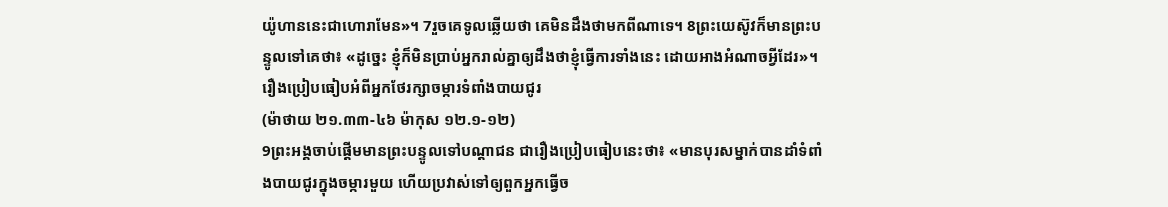យ៉ូហាននេះជាហោរាមែន»។ 7រួចគេទូលឆ្លើយថា គេមិនដឹងថាមកពីណាទេ។ 8ព្រះយេស៊ូវក៏មានព្រះបន្ទូលទៅគេថា៖ «ដូច្នេះ ខ្ញុំក៏មិនប្រាប់អ្នករាល់គ្នាឲ្យដឹងថាខ្ញុំធ្វើការទាំងនេះ ដោយអាងអំណាចអ្វីដែរ»។
រឿងប្រៀបធៀបអំពីអ្នកថែរក្សាចម្ការទំពាំងបាយជូរ
(ម៉ាថាយ ២១.៣៣-៤៦ ម៉ាកុស ១២.១-១២)
9ព្រះអង្គចាប់ផ្តើមមានព្រះបន្ទូលទៅបណ្តាជន ជារឿងប្រៀបធៀបនេះថា៖ «មានបុរសម្នាក់បានដាំទំពាំងបាយជូរក្នុងចម្ការមួយ ហើយប្រវាស់ទៅឲ្យពួកអ្នកធ្វើច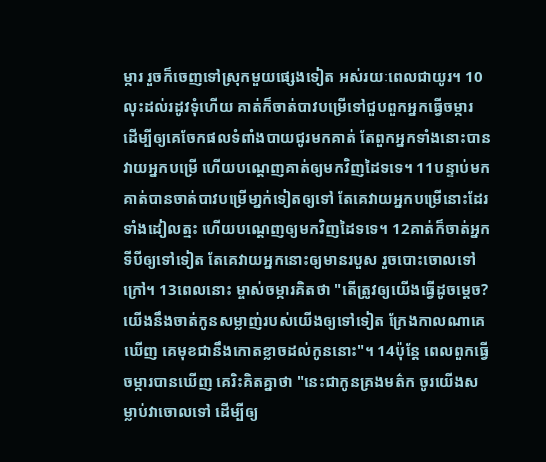ម្ការ រួចក៏ចេញទៅស្រុកមួយផ្សេងទៀត អស់រយៈពេលជាយូរ។ 10លុះដល់រដូវទុំហើយ គាត់ក៏ចាត់បាវបម្រើទៅជួបពួកអ្នកធ្វើចម្ការ ដើម្បីឲ្យគេចែកផលទំពាំងបាយជូរមកគាត់ តែពួកអ្នកទាំងនោះបានវាយអ្នកបម្រើ ហើយបណ្ដេញគាត់ឲ្យមកវិញដៃទទេ។ 11បន្ទាប់មក គាត់បានចាត់បាវបម្រើមា្នក់ទៀតឲ្យទៅ តែគេវាយអ្នកបម្រើនោះដែរ ទាំងដៀលត្មះ ហើយបណ្តេញឲ្យមកវិញដៃទទេ។ 12គាត់ក៏ចាត់អ្នកទីបីឲ្យទៅទៀត តែគេវាយអ្នកនោះឲ្យមានរបួស រួចបោះចោលទៅក្រៅ។ 13ពេលនោះ ម្ចាស់ចម្ការគិតថា "តើត្រូវឲ្យយើងធ្វើដូចម្តេច? យើងនឹងចាត់កូនសម្លាញ់របស់យើងឲ្យទៅទៀត ក្រែងកាលណាគេឃើញ គេមុខជានឹងកោតខ្លាចដល់កូននោះ"។ 14ប៉ុន្តែ ពេលពួកធ្វើចម្ការបានឃើញ គេរិះគិតគ្នាថា "នេះជាកូនគ្រងមត៌ក ចូរយើងសម្លាប់វាចោលទៅ ដើម្បីឲ្យ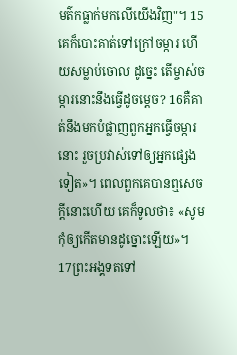មត៌កធ្លាក់មកលើយើងវិញ"។ 15គេក៏បោះគាត់ទៅក្រៅចម្ការ ហើយសម្លាប់ចោល ដូច្នេះ តើម្ចាស់ចម្ការនោះនឹងធ្វើដូចម្តេច? 16គឺគាត់នឹងមកបំផ្លាញពួកអ្នកធ្វើចម្ការនោះ រួចប្រវាស់ទៅឲ្យអ្នកផ្សេងទៀត»។ ពេលពួកគេបានឮសេចក្តីនោះហើយ គេក៏ទូលថា៖ «សូមកុំឲ្យកើតមានដូច្នោះឡើយ»។ 17ព្រះអង្គទតទៅ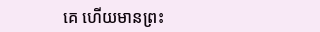គេ ហើយមានព្រះ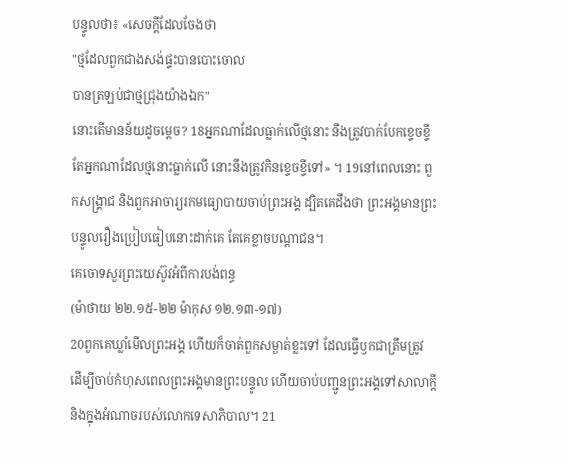បន្ទូលថា៖ «សេចក្តីដែលចែងថា
"ថ្មដែលពួកជាងសង់ផ្ទះបានបោះចោល
បានត្រឡប់ជាថ្មជ្រុងយ៉ាងឯក"
នោះតើមានន័យដូចម្តេច? 18អ្នកណាដែលធ្លាក់លើថ្មនោះ នឹងត្រូវបាក់បែកខ្ទេចខ្ទី តែអ្នកណាដែលថ្មនោះធ្លាក់លើ នោះនឹងត្រូវកិនខ្ទេចខ្ទីទៅ» ។ 19នៅពេលនោះ ពួកសង្គ្រាជ និងពួកអាចារ្យរកមធ្យោបាយចាប់ព្រះអង្គ ដ្បិតគេដឹងថា ព្រះអង្គមានព្រះបន្ទូលរឿងប្រៀបធៀបនោះដាក់គេ តែគេខ្លាចបណ្តាជន។
គេចោទសួរព្រះយេស៊ូវអំពីការបង់ពន្ធ
(ម៉ាថាយ ២២.១៥-២២ ម៉ាកុស ១២.១៣-១៧)
20ពួកគេឃ្លាំមើលព្រះអង្គ ហើយក៏ចាត់ពួកសម្ងាត់ខ្លះទៅ ដែលធ្វើឫកជាត្រឹមត្រូវ ដើម្បីចាប់កំហុសពេលព្រះអង្គមានព្រះបន្ទូល ហើយចាប់បញ្ជូនព្រះអង្គទៅសាលាក្តី និងក្នុងអំណាចរបស់លោកទេសាភិបាល។ 21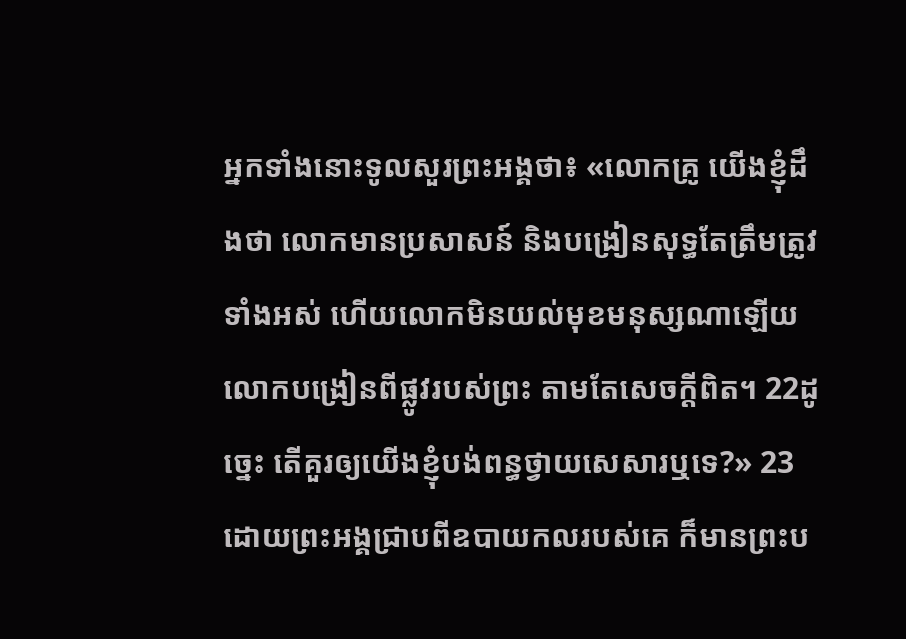អ្នកទាំងនោះទូលសួរព្រះអង្គថា៖ «លោកគ្រូ យើងខ្ញុំដឹងថា លោកមានប្រសាសន៍ និងបង្រៀនសុទ្ធតែត្រឹមត្រូវទាំងអស់ ហើយលោកមិនយល់មុខមនុស្សណាឡើយ លោកបង្រៀនពីផ្លូវរបស់ព្រះ តាមតែសេចក្តីពិត។ 22ដូច្នេះ តើគួរឲ្យយើងខ្ញុំបង់ពន្ធថ្វាយសេសារឬទេ?» 23ដោយព្រះអង្គជ្រាបពីឧបាយកលរបស់គេ ក៏មានព្រះប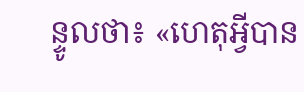ន្ទូលថា៖ «ហេតុអ្វីបាន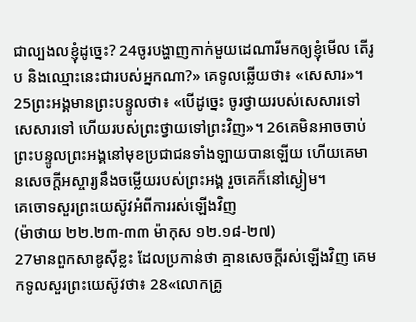ជាល្បងលខ្ញុំដូច្នេះ? 24ចូរបង្ហាញកាក់មួយដេណារីមកឲ្យខ្ញុំមើល តើរូប និងឈ្មោះនេះជារបស់អ្នកណា?» គេទូលឆ្លើយថា៖ «សេសារ»។ 25ព្រះអង្គមានព្រះបន្ទូលថា៖ «បើដូច្នេះ ចូរថ្វាយរបស់សេសារទៅសេសារទៅ ហើយរបស់ព្រះថ្វាយទៅព្រះវិញ»។ 26គេមិនអាចចាប់ព្រះបន្ទូលព្រះអង្គនៅមុខប្រជាជនទាំងឡាយបានឡើយ ហើយគេមានសេចក្ដីអស្ចារ្យនឹងចម្លើយរបស់ព្រះអង្គ រួចគេក៏នៅស្ងៀម។
គេចោទសួរព្រះយេស៊ូវអំពីការរស់ឡើងវិញ
(ម៉ាថាយ ២២.២៣-៣៣ ម៉ាកុស ១២.១៨-២៧)
27មានពួកសាឌូស៊ីខ្លះ ដែលប្រកាន់ថា គ្មានសេចក្តីរស់ឡើងវិញ គេមកទូលសួរព្រះយេស៊ូវថា៖ 28«លោកគ្រូ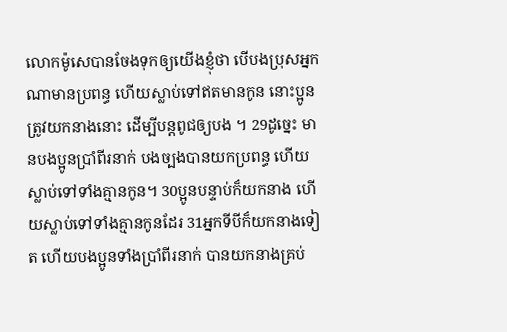លោកម៉ូសេបានចែងទុកឲ្យយើងខ្ញុំថា បើបងប្រុសអ្នកណាមានប្រពន្ធ ហើយស្លាប់ទៅឥតមានកូន នោះប្អូនត្រូវយកនាងនោះ ដើម្បីបន្តពូជឲ្យបង ។ 29ដូច្នេះ មានបងប្អូនប្រាំពីរនាក់ បងច្បងបានយកប្រពន្ធ ហើយស្លាប់ទៅទាំងគ្មានកូន។ 30ប្អូនបន្ទាប់ក៏យកនាង ហើយស្លាប់ទៅទាំងគ្មានកូនដែរ 31អ្នកទីបីក៏យកនាងទៀត ហើយបងប្អូនទាំងប្រាំពីរនាក់ បានយកនាងគ្រប់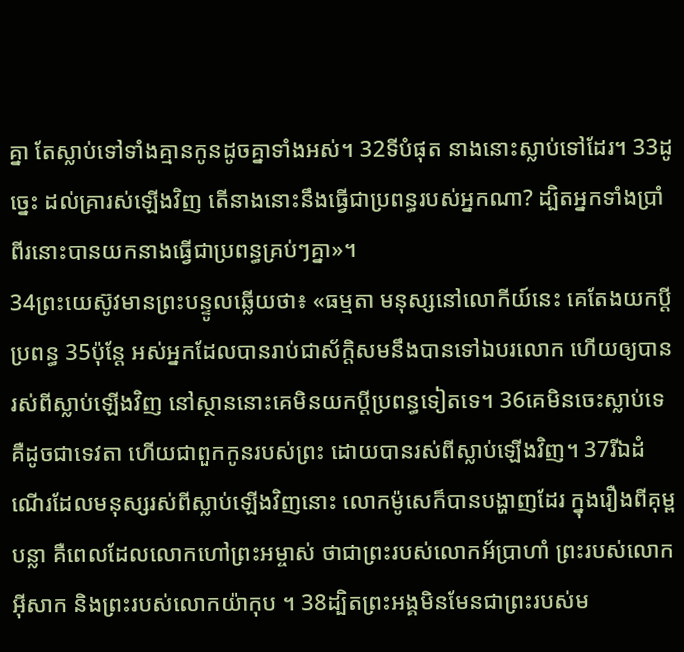គ្នា តែស្លាប់ទៅទាំងគ្មានកូនដូចគ្នាទាំងអស់។ 32ទីបំផុត នាងនោះស្លាប់ទៅដែរ។ 33ដូច្នេះ ដល់គ្រារស់ឡើងវិញ តើនាងនោះនឹងធ្វើជាប្រពន្ធរបស់អ្នកណា? ដ្បិតអ្នកទាំងប្រាំពីរនោះបានយកនាងធ្វើជាប្រពន្ធគ្រប់ៗគ្នា»។
34ព្រះយេស៊ូវមានព្រះបន្ទូលឆ្លើយថា៖ «ធម្មតា មនុស្សនៅលោកីយ៍នេះ គេតែងយកប្តីប្រពន្ធ 35ប៉ុន្តែ អស់អ្នកដែលបានរាប់ជាស័ក្តិសមនឹងបានទៅឯបរលោក ហើយឲ្យបានរស់ពីស្លាប់ឡើងវិញ នៅស្ថាននោះគេមិនយកប្តីប្រពន្ធទៀតទេ។ 36គេមិនចេះស្លាប់ទេ គឺដូចជាទេវតា ហើយជាពួកកូនរបស់ព្រះ ដោយបានរស់ពីស្លាប់ឡើងវិញ។ 37រីឯដំណើរដែលមនុស្សរស់ពីស្លាប់ឡើងវិញនោះ លោកម៉ូសេក៏បានបង្ហាញដែរ ក្នុងរឿងពីគុម្ពបន្លា គឺពេលដែលលោកហៅព្រះអម្ចាស់ ថាជាព្រះរបស់លោកអ័ប្រាហាំ ព្រះរបស់លោកអ៊ីសាក និងព្រះរបស់លោកយ៉ាកុប ។ 38ដ្បិតព្រះអង្គមិនមែនជាព្រះរបស់ម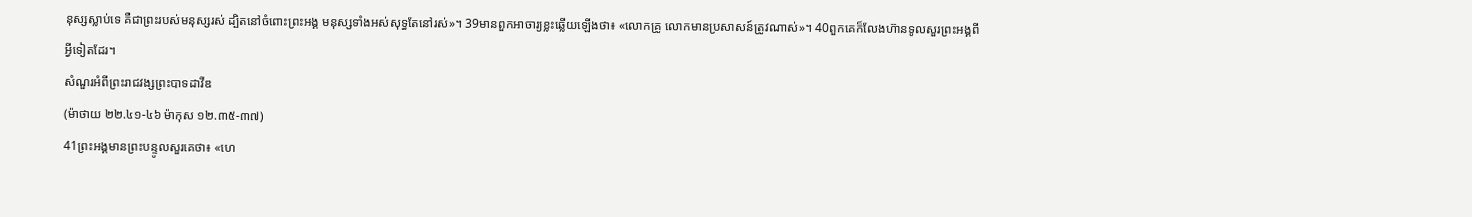នុស្សស្លាប់ទេ គឺជាព្រះរបស់មនុស្សរស់ ដ្បិតនៅចំពោះព្រះអង្គ មនុស្សទាំងអស់សុទ្ធតែនៅរស់»។ 39មានពួកអាចារ្យខ្លះឆ្លើយឡើងថា៖ «លោកគ្រូ លោកមានប្រសាសន៍ត្រូវណាស់»។ 40ពួកគេក៏លែងហ៊ានទូលសួរព្រះអង្គពីអ្វីទៀតដែរ។
សំណួរអំពីព្រះរាជវង្សព្រះបាទដាវីឌ
(ម៉ាថាយ ២២.៤១-៤៦ ម៉ាកុស ១២.៣៥-៣៧)
41ព្រះអង្គមានព្រះបន្ទូលសួរគេថា៖ «ហេ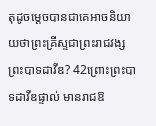តុដូចម្តេចបានជាគេអាចនិយាយថាព្រះគ្រីស្ទជាព្រះរាជវង្សព្រះបាទដាវីឌ? 42ព្រោះព្រះបាទដាវីឌផ្ទាល់ មានរាជឱ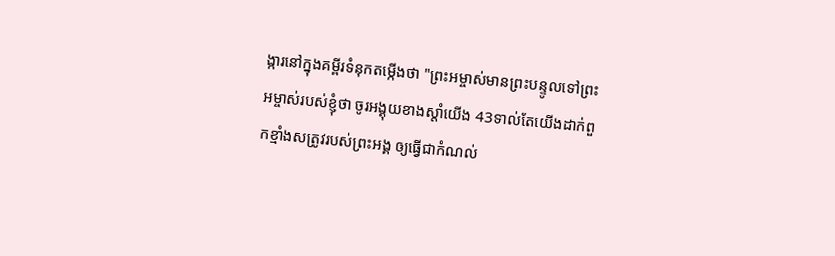ង្ការនៅក្នុងគម្ពីរទំនុកតម្កើងថា "ព្រះអម្ចាស់មានព្រះបន្ទូលទៅព្រះអម្ចាស់របស់ខ្ញុំថា ចូរអង្គុយខាងស្តាំយើង 43ទាល់តែយើងដាក់ពួកខ្មាំងសត្រូវរបស់ព្រះអង្គ ឲ្យធ្វើជាកំណល់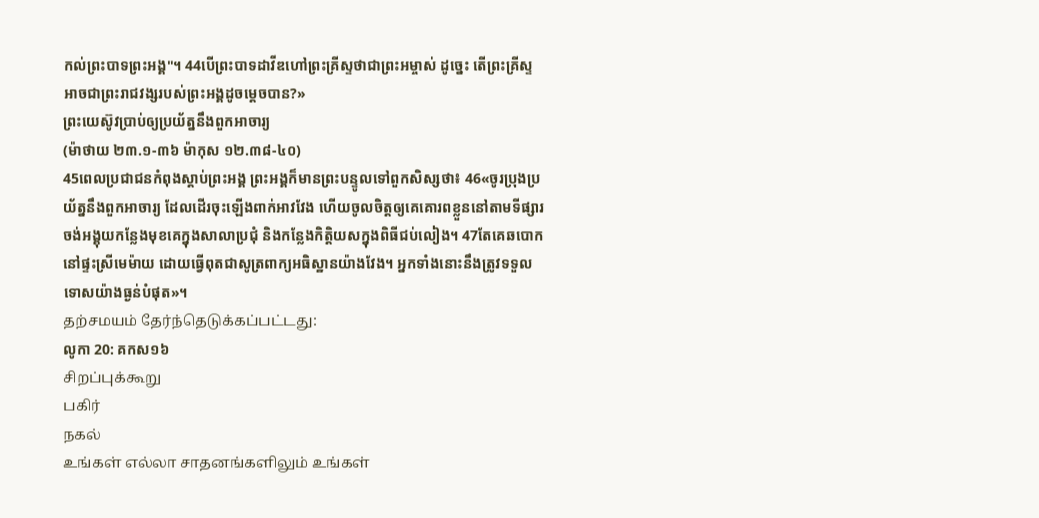កល់ព្រះបាទព្រះអង្គ"។ 44បើព្រះបាទដាវីឌហៅព្រះគ្រីស្ទថាជាព្រះអម្ចាស់ ដូច្នេះ តើព្រះគ្រីស្ទអាចជាព្រះរាជវង្សរបស់ព្រះអង្គដូចម្តេចបាន?»
ព្រះយេស៊ូវប្រាប់ឲ្យប្រយ័ត្ននឹងពួកអាចារ្យ
(ម៉ាថាយ ២៣.១-៣៦ ម៉ាកុស ១២.៣៨-៤០)
45ពេលប្រជាជនកំពុងស្តាប់ព្រះអង្គ ព្រះអង្គក៏មានព្រះបន្ទូលទៅពួកសិស្សថា៖ 46«ចូរប្រុងប្រយ័ត្ននឹងពួកអាចារ្យ ដែលដើរចុះឡើងពាក់អាវវែង ហើយចូលចិត្តឲ្យគេគោរពខ្លួននៅតាមទីផ្សារ ចង់អង្គុយកន្លែងមុខគេក្នុងសាលាប្រជុំ និងកន្លែងកិត្តិយសក្នុងពិធីជប់លៀង។ 47តែគេឆបោកនៅផ្ទះស្រីមេម៉ាយ ដោយធ្វើពុតជាសូត្រពាក្យអធិស្ឋានយ៉ាងវែង។ អ្នកទាំងនោះនឹងត្រូវទទួលទោសយ៉ាងធ្ងន់បំផុត»។
தற்சமயம் தேர்ந்தெடுக்கப்பட்டது:
លូកា 20: គកស១៦
சிறப்புக்கூறு
பகிர்
நகல்
உங்கள் எல்லா சாதனங்களிலும் உங்கள்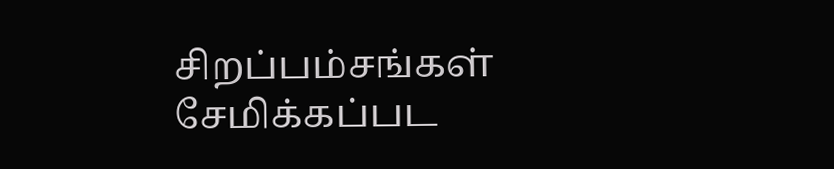சிறப்பம்சங்கள் சேமிக்கப்பட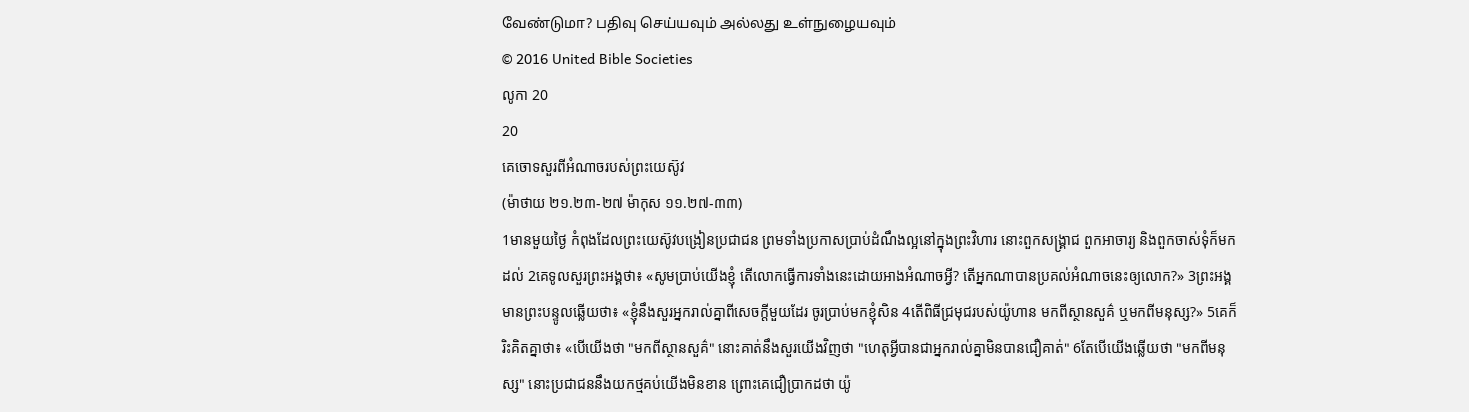வேண்டுமா? பதிவு செய்யவும் அல்லது உள்நுழையவும்
© 2016 United Bible Societies
លូកា 20
20
គេចោទសួរពីអំណាចរបស់ព្រះយេស៊ូវ
(ម៉ាថាយ ២១.២៣-២៧ ម៉ាកុស ១១.២៧-៣៣)
1មានមួយថ្ងៃ កំពុងដែលព្រះយេស៊ូវបង្រៀនប្រជាជន ព្រមទាំងប្រកាសប្រាប់ដំណឹងល្អនៅក្នុងព្រះវិហារ នោះពួកសង្គ្រាជ ពួកអាចារ្យ និងពួកចាស់ទុំក៏មកដល់ 2គេទូលសួរព្រះអង្គថា៖ «សូមប្រាប់យើងខ្ញុំ តើលោកធ្វើការទាំងនេះដោយអាងអំណាចអ្វី? តើអ្នកណាបានប្រគល់អំណាចនេះឲ្យលោក?» 3ព្រះអង្គមានព្រះបន្ទូលឆ្លើយថា៖ «ខ្ញុំនឹងសួរអ្នករាល់គ្នាពីសេចក្តីមួយដែរ ចូរប្រាប់មកខ្ញុំសិន 4តើពិធីជ្រមុជរបស់យ៉ូហាន មកពីស្ថានសួគ៌ ឬមកពីមនុស្ស?» 5គេក៏រិះគិតគ្នាថា៖ «បើយើងថា "មកពីស្ថានសួគ៌" នោះគាត់នឹងសួរយើងវិញថា "ហេតុអ្វីបានជាអ្នករាល់គ្នាមិនបានជឿគាត់" 6តែបើយើងឆ្លើយថា "មកពីមនុស្ស" នោះប្រជាជននឹងយកថ្មគប់យើងមិនខាន ព្រោះគេជឿប្រាកដថា យ៉ូ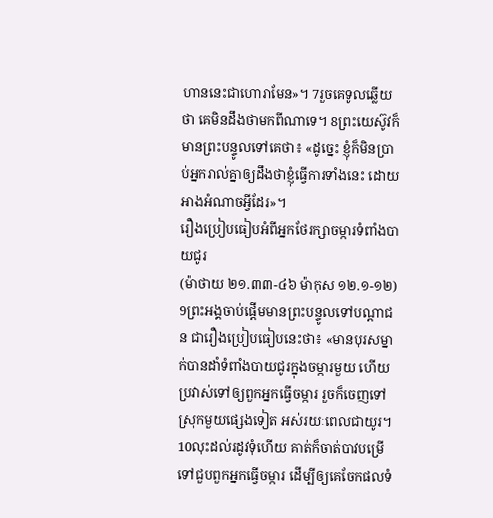ហាននេះជាហោរាមែន»។ 7រួចគេទូលឆ្លើយថា គេមិនដឹងថាមកពីណាទេ។ 8ព្រះយេស៊ូវក៏មានព្រះបន្ទូលទៅគេថា៖ «ដូច្នេះ ខ្ញុំក៏មិនប្រាប់អ្នករាល់គ្នាឲ្យដឹងថាខ្ញុំធ្វើការទាំងនេះ ដោយអាងអំណាចអ្វីដែរ»។
រឿងប្រៀបធៀបអំពីអ្នកថែរក្សាចម្ការទំពាំងបាយជូរ
(ម៉ាថាយ ២១.៣៣-៤៦ ម៉ាកុស ១២.១-១២)
9ព្រះអង្គចាប់ផ្តើមមានព្រះបន្ទូលទៅបណ្តាជន ជារឿងប្រៀបធៀបនេះថា៖ «មានបុរសម្នាក់បានដាំទំពាំងបាយជូរក្នុងចម្ការមួយ ហើយប្រវាស់ទៅឲ្យពួកអ្នកធ្វើចម្ការ រួចក៏ចេញទៅស្រុកមួយផ្សេងទៀត អស់រយៈពេលជាយូរ។ 10លុះដល់រដូវទុំហើយ គាត់ក៏ចាត់បាវបម្រើទៅជួបពួកអ្នកធ្វើចម្ការ ដើម្បីឲ្យគេចែកផលទំ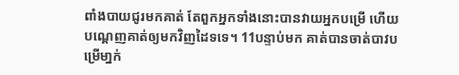ពាំងបាយជូរមកគាត់ តែពួកអ្នកទាំងនោះបានវាយអ្នកបម្រើ ហើយបណ្ដេញគាត់ឲ្យមកវិញដៃទទេ។ 11បន្ទាប់មក គាត់បានចាត់បាវបម្រើមា្នក់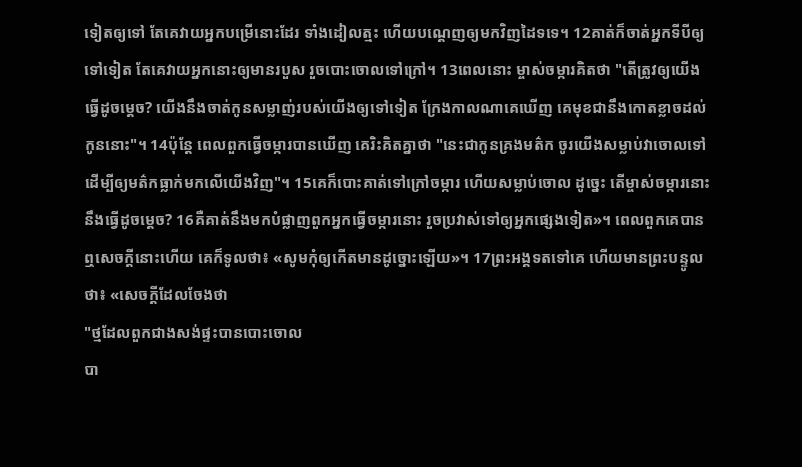ទៀតឲ្យទៅ តែគេវាយអ្នកបម្រើនោះដែរ ទាំងដៀលត្មះ ហើយបណ្តេញឲ្យមកវិញដៃទទេ។ 12គាត់ក៏ចាត់អ្នកទីបីឲ្យទៅទៀត តែគេវាយអ្នកនោះឲ្យមានរបួស រួចបោះចោលទៅក្រៅ។ 13ពេលនោះ ម្ចាស់ចម្ការគិតថា "តើត្រូវឲ្យយើងធ្វើដូចម្តេច? យើងនឹងចាត់កូនសម្លាញ់របស់យើងឲ្យទៅទៀត ក្រែងកាលណាគេឃើញ គេមុខជានឹងកោតខ្លាចដល់កូននោះ"។ 14ប៉ុន្តែ ពេលពួកធ្វើចម្ការបានឃើញ គេរិះគិតគ្នាថា "នេះជាកូនគ្រងមត៌ក ចូរយើងសម្លាប់វាចោលទៅ ដើម្បីឲ្យមត៌កធ្លាក់មកលើយើងវិញ"។ 15គេក៏បោះគាត់ទៅក្រៅចម្ការ ហើយសម្លាប់ចោល ដូច្នេះ តើម្ចាស់ចម្ការនោះនឹងធ្វើដូចម្តេច? 16គឺគាត់នឹងមកបំផ្លាញពួកអ្នកធ្វើចម្ការនោះ រួចប្រវាស់ទៅឲ្យអ្នកផ្សេងទៀត»។ ពេលពួកគេបានឮសេចក្តីនោះហើយ គេក៏ទូលថា៖ «សូមកុំឲ្យកើតមានដូច្នោះឡើយ»។ 17ព្រះអង្គទតទៅគេ ហើយមានព្រះបន្ទូលថា៖ «សេចក្តីដែលចែងថា
"ថ្មដែលពួកជាងសង់ផ្ទះបានបោះចោល
បា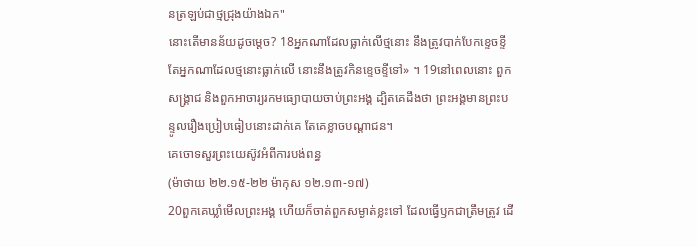នត្រឡប់ជាថ្មជ្រុងយ៉ាងឯក"
នោះតើមានន័យដូចម្តេច? 18អ្នកណាដែលធ្លាក់លើថ្មនោះ នឹងត្រូវបាក់បែកខ្ទេចខ្ទី តែអ្នកណាដែលថ្មនោះធ្លាក់លើ នោះនឹងត្រូវកិនខ្ទេចខ្ទីទៅ» ។ 19នៅពេលនោះ ពួកសង្គ្រាជ និងពួកអាចារ្យរកមធ្យោបាយចាប់ព្រះអង្គ ដ្បិតគេដឹងថា ព្រះអង្គមានព្រះបន្ទូលរឿងប្រៀបធៀបនោះដាក់គេ តែគេខ្លាចបណ្តាជន។
គេចោទសួរព្រះយេស៊ូវអំពីការបង់ពន្ធ
(ម៉ាថាយ ២២.១៥-២២ ម៉ាកុស ១២.១៣-១៧)
20ពួកគេឃ្លាំមើលព្រះអង្គ ហើយក៏ចាត់ពួកសម្ងាត់ខ្លះទៅ ដែលធ្វើឫកជាត្រឹមត្រូវ ដើ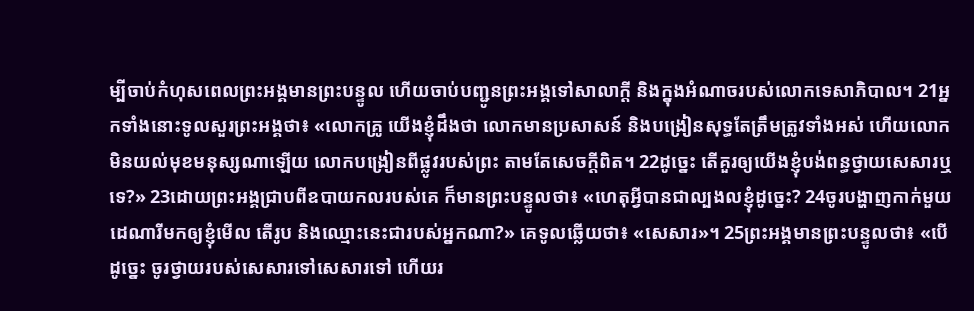ម្បីចាប់កំហុសពេលព្រះអង្គមានព្រះបន្ទូល ហើយចាប់បញ្ជូនព្រះអង្គទៅសាលាក្តី និងក្នុងអំណាចរបស់លោកទេសាភិបាល។ 21អ្នកទាំងនោះទូលសួរព្រះអង្គថា៖ «លោកគ្រូ យើងខ្ញុំដឹងថា លោកមានប្រសាសន៍ និងបង្រៀនសុទ្ធតែត្រឹមត្រូវទាំងអស់ ហើយលោកមិនយល់មុខមនុស្សណាឡើយ លោកបង្រៀនពីផ្លូវរបស់ព្រះ តាមតែសេចក្តីពិត។ 22ដូច្នេះ តើគួរឲ្យយើងខ្ញុំបង់ពន្ធថ្វាយសេសារឬទេ?» 23ដោយព្រះអង្គជ្រាបពីឧបាយកលរបស់គេ ក៏មានព្រះបន្ទូលថា៖ «ហេតុអ្វីបានជាល្បងលខ្ញុំដូច្នេះ? 24ចូរបង្ហាញកាក់មួយដេណារីមកឲ្យខ្ញុំមើល តើរូប និងឈ្មោះនេះជារបស់អ្នកណា?» គេទូលឆ្លើយថា៖ «សេសារ»។ 25ព្រះអង្គមានព្រះបន្ទូលថា៖ «បើដូច្នេះ ចូរថ្វាយរបស់សេសារទៅសេសារទៅ ហើយរ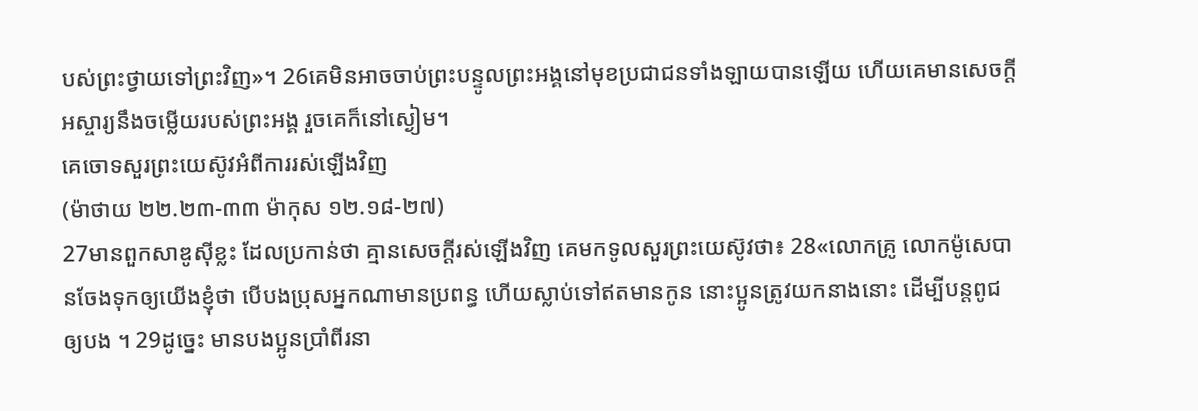បស់ព្រះថ្វាយទៅព្រះវិញ»។ 26គេមិនអាចចាប់ព្រះបន្ទូលព្រះអង្គនៅមុខប្រជាជនទាំងឡាយបានឡើយ ហើយគេមានសេចក្ដីអស្ចារ្យនឹងចម្លើយរបស់ព្រះអង្គ រួចគេក៏នៅស្ងៀម។
គេចោទសួរព្រះយេស៊ូវអំពីការរស់ឡើងវិញ
(ម៉ាថាយ ២២.២៣-៣៣ ម៉ាកុស ១២.១៨-២៧)
27មានពួកសាឌូស៊ីខ្លះ ដែលប្រកាន់ថា គ្មានសេចក្តីរស់ឡើងវិញ គេមកទូលសួរព្រះយេស៊ូវថា៖ 28«លោកគ្រូ លោកម៉ូសេបានចែងទុកឲ្យយើងខ្ញុំថា បើបងប្រុសអ្នកណាមានប្រពន្ធ ហើយស្លាប់ទៅឥតមានកូន នោះប្អូនត្រូវយកនាងនោះ ដើម្បីបន្តពូជឲ្យបង ។ 29ដូច្នេះ មានបងប្អូនប្រាំពីរនា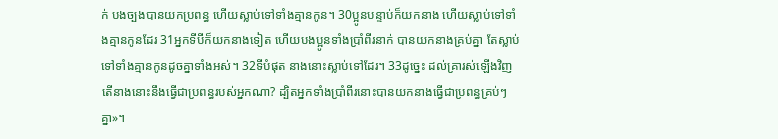ក់ បងច្បងបានយកប្រពន្ធ ហើយស្លាប់ទៅទាំងគ្មានកូន។ 30ប្អូនបន្ទាប់ក៏យកនាង ហើយស្លាប់ទៅទាំងគ្មានកូនដែរ 31អ្នកទីបីក៏យកនាងទៀត ហើយបងប្អូនទាំងប្រាំពីរនាក់ បានយកនាងគ្រប់គ្នា តែស្លាប់ទៅទាំងគ្មានកូនដូចគ្នាទាំងអស់។ 32ទីបំផុត នាងនោះស្លាប់ទៅដែរ។ 33ដូច្នេះ ដល់គ្រារស់ឡើងវិញ តើនាងនោះនឹងធ្វើជាប្រពន្ធរបស់អ្នកណា? ដ្បិតអ្នកទាំងប្រាំពីរនោះបានយកនាងធ្វើជាប្រពន្ធគ្រប់ៗគ្នា»។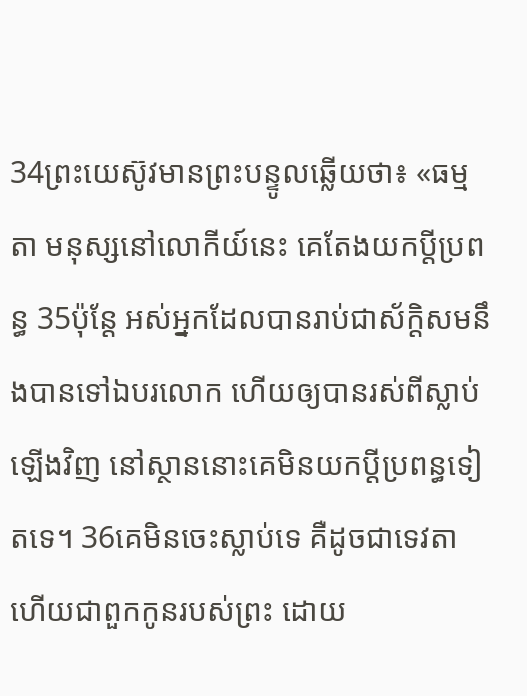34ព្រះយេស៊ូវមានព្រះបន្ទូលឆ្លើយថា៖ «ធម្មតា មនុស្សនៅលោកីយ៍នេះ គេតែងយកប្តីប្រពន្ធ 35ប៉ុន្តែ អស់អ្នកដែលបានរាប់ជាស័ក្តិសមនឹងបានទៅឯបរលោក ហើយឲ្យបានរស់ពីស្លាប់ឡើងវិញ នៅស្ថាននោះគេមិនយកប្តីប្រពន្ធទៀតទេ។ 36គេមិនចេះស្លាប់ទេ គឺដូចជាទេវតា ហើយជាពួកកូនរបស់ព្រះ ដោយ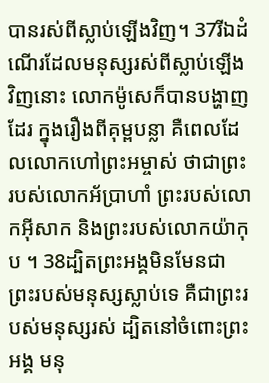បានរស់ពីស្លាប់ឡើងវិញ។ 37រីឯដំណើរដែលមនុស្សរស់ពីស្លាប់ឡើងវិញនោះ លោកម៉ូសេក៏បានបង្ហាញដែរ ក្នុងរឿងពីគុម្ពបន្លា គឺពេលដែលលោកហៅព្រះអម្ចាស់ ថាជាព្រះរបស់លោកអ័ប្រាហាំ ព្រះរបស់លោកអ៊ីសាក និងព្រះរបស់លោកយ៉ាកុប ។ 38ដ្បិតព្រះអង្គមិនមែនជាព្រះរបស់មនុស្សស្លាប់ទេ គឺជាព្រះរបស់មនុស្សរស់ ដ្បិតនៅចំពោះព្រះអង្គ មនុ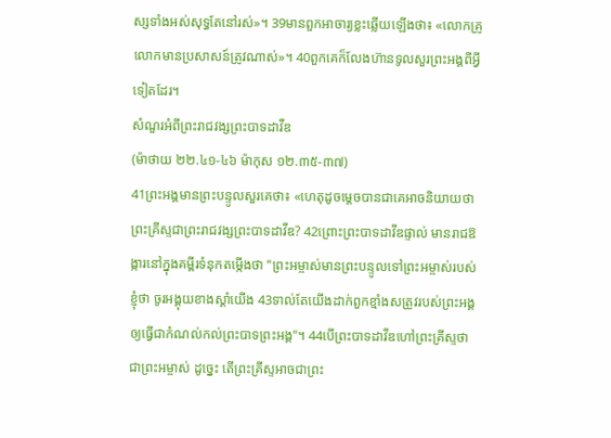ស្សទាំងអស់សុទ្ធតែនៅរស់»។ 39មានពួកអាចារ្យខ្លះឆ្លើយឡើងថា៖ «លោកគ្រូ លោកមានប្រសាសន៍ត្រូវណាស់»។ 40ពួកគេក៏លែងហ៊ានទូលសួរព្រះអង្គពីអ្វីទៀតដែរ។
សំណួរអំពីព្រះរាជវង្សព្រះបាទដាវីឌ
(ម៉ាថាយ ២២.៤១-៤៦ ម៉ាកុស ១២.៣៥-៣៧)
41ព្រះអង្គមានព្រះបន្ទូលសួរគេថា៖ «ហេតុដូចម្តេចបានជាគេអាចនិយាយថាព្រះគ្រីស្ទជាព្រះរាជវង្សព្រះបាទដាវីឌ? 42ព្រោះព្រះបាទដាវីឌផ្ទាល់ មានរាជឱង្ការនៅក្នុងគម្ពីរទំនុកតម្កើងថា "ព្រះអម្ចាស់មានព្រះបន្ទូលទៅព្រះអម្ចាស់របស់ខ្ញុំថា ចូរអង្គុយខាងស្តាំយើង 43ទាល់តែយើងដាក់ពួកខ្មាំងសត្រូវរបស់ព្រះអង្គ ឲ្យធ្វើជាកំណល់កល់ព្រះបាទព្រះអង្គ"។ 44បើព្រះបាទដាវីឌហៅព្រះគ្រីស្ទថាជាព្រះអម្ចាស់ ដូច្នេះ តើព្រះគ្រីស្ទអាចជាព្រះ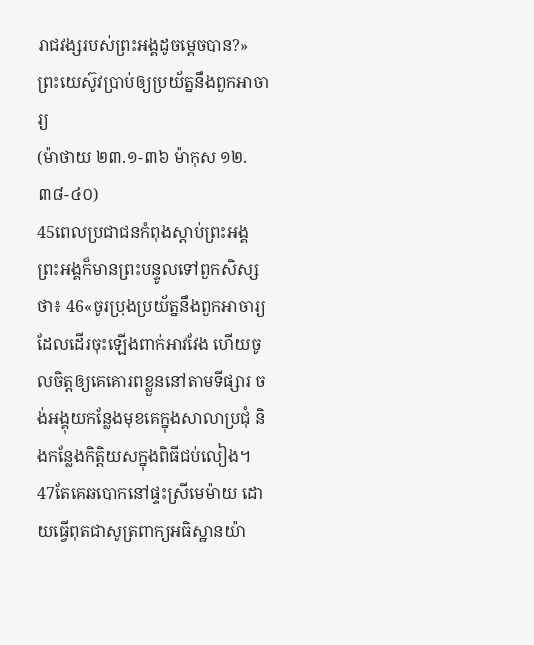រាជវង្សរបស់ព្រះអង្គដូចម្តេចបាន?»
ព្រះយេស៊ូវប្រាប់ឲ្យប្រយ័ត្ននឹងពួកអាចារ្យ
(ម៉ាថាយ ២៣.១-៣៦ ម៉ាកុស ១២.៣៨-៤០)
45ពេលប្រជាជនកំពុងស្តាប់ព្រះអង្គ ព្រះអង្គក៏មានព្រះបន្ទូលទៅពួកសិស្សថា៖ 46«ចូរប្រុងប្រយ័ត្ននឹងពួកអាចារ្យ ដែលដើរចុះឡើងពាក់អាវវែង ហើយចូលចិត្តឲ្យគេគោរពខ្លួននៅតាមទីផ្សារ ចង់អង្គុយកន្លែងមុខគេក្នុងសាលាប្រជុំ និងកន្លែងកិត្តិយសក្នុងពិធីជប់លៀង។ 47តែគេឆបោកនៅផ្ទះស្រីមេម៉ាយ ដោយធ្វើពុតជាសូត្រពាក្យអធិស្ឋានយ៉ា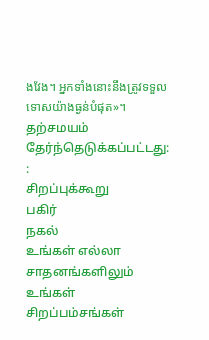ងវែង។ អ្នកទាំងនោះនឹងត្រូវទទួលទោសយ៉ាងធ្ងន់បំផុត»។
தற்சமயம் தேர்ந்தெடுக்கப்பட்டது:
:
சிறப்புக்கூறு
பகிர்
நகல்
உங்கள் எல்லா சாதனங்களிலும் உங்கள் சிறப்பம்சங்கள்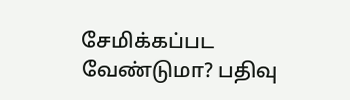சேமிக்கப்பட வேண்டுமா? பதிவு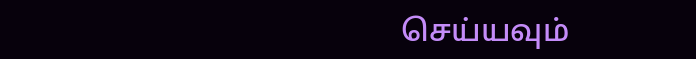செய்யவும்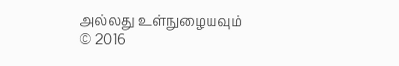அல்லது உள்நுழையவும்
© 2016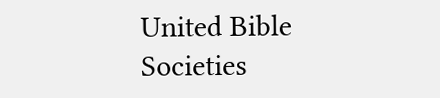United Bible Societies